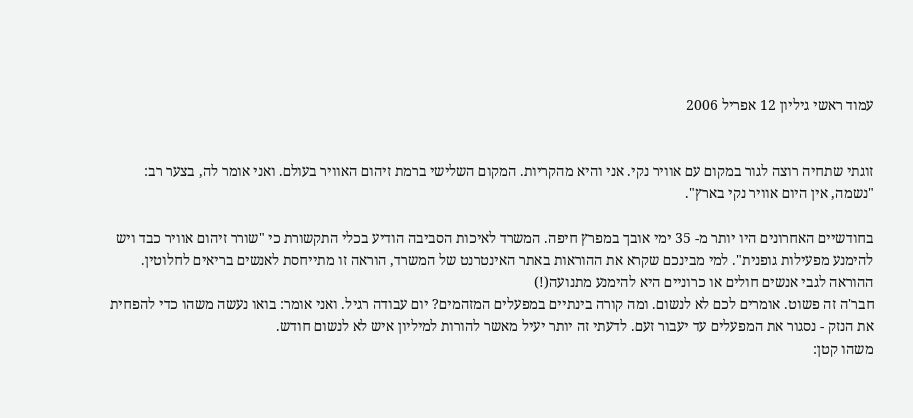עמוד ראשי גיליון 12 אפריל 2006


זוגתי שתחיה רוצה לגור במקום עם אוויר נקי. אני והיא מהקריות. המקום השלישי ברמת זיהום האוויר בעולם. ואני אומר לה, בצער רב:
"נשמה, אין היום אוויר נקי בארץ".

בחודשיים האחרונים היו יותר מ- 35 ימי אובך במפרץ חיפה. המשרד לאיכות הסביבה הודיע בכלי התקשורת כי "שורר זיהום אוויר כבד ויש להימנע מפעילות גופנית". למי מבינכם שקרא את ההוראות באתר האינטרנט של המשרד, הוראה זו מתייחסת לאנשים בריאים לחלוטין. ההוראה לגבי אנשים חולים או כרוניים היא להימנע מתנועה(!)
חבר'ה זה פשוט. אומרים לכם לא לנשום. ומה קורה בינתיים במפעלים המזהמים? יום עבודה רגיל. ואני אומר: בואו נעשה משהו כדי להפחית את הנזק - נסגור את המפעלים עד יעבור זעם. לדעתי זה יותר יעיל מאשר להורות למיליון איש לא לנשום חודש.
משהו קטן: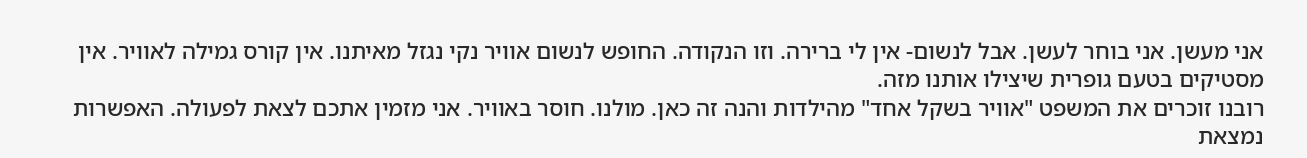אני מעשן. אני בוחר לעשן. אבל לנשום- אין לי ברירה. וזו הנקודה. החופש לנשום אוויר נקי נגזל מאיתנו. אין קורס גמילה לאוויר. אין מסטיקים בטעם גופרית שיצילו אותנו מזה.
רובנו זוכרים את המשפט "אוויר בשקל אחד" מהילדות והנה זה כאן. מולנו. חוסר באוויר. אני מזמין אתכם לצאת לפעולה. האפשרות נמצאת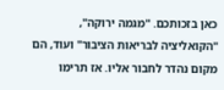כאן בזכותכם. "מגמה ירוקה", "הקואליציה לבריאות הציבור" ועוד, הם מקום נהדר לחבור אליו. אז תרימו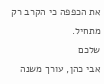את הכפפה כי הקרב רק מתחיל.
שלכם
אבי כהן, עורך משנה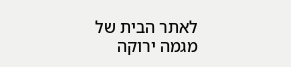לאתר הבית של מגמה ירוקה